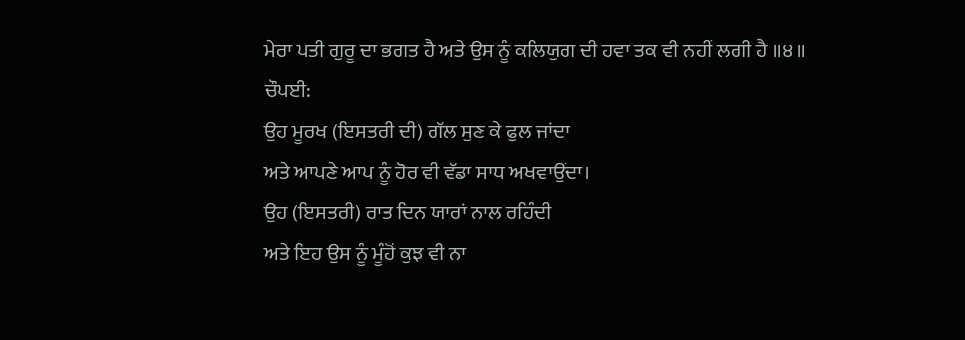ਮੇਰਾ ਪਤੀ ਗੁਰੂ ਦਾ ਭਗਤ ਹੈ ਅਤੇ ਉਸ ਨੂੰ ਕਲਿਯੁਗ ਦੀ ਹਵਾ ਤਕ ਵੀ ਨਹੀਂ ਲਗੀ ਹੈ ॥੪॥
ਚੌਪਈ:
ਉਹ ਮੂਰਖ (ਇਸਤਰੀ ਦੀ) ਗੱਲ ਸੁਣ ਕੇ ਫੁਲ ਜਾਂਦਾ
ਅਤੇ ਆਪਣੇ ਆਪ ਨੂੰ ਹੋਰ ਵੀ ਵੱਡਾ ਸਾਧ ਅਖਵਾਉਂਦਾ।
ਉਹ (ਇਸਤਰੀ) ਰਾਤ ਦਿਨ ਯਾਰਾਂ ਨਾਲ ਰਹਿੰਦੀ
ਅਤੇ ਇਹ ਉਸ ਨੂੰ ਮੂੰਹੋਂ ਕੁਝ ਵੀ ਨਾ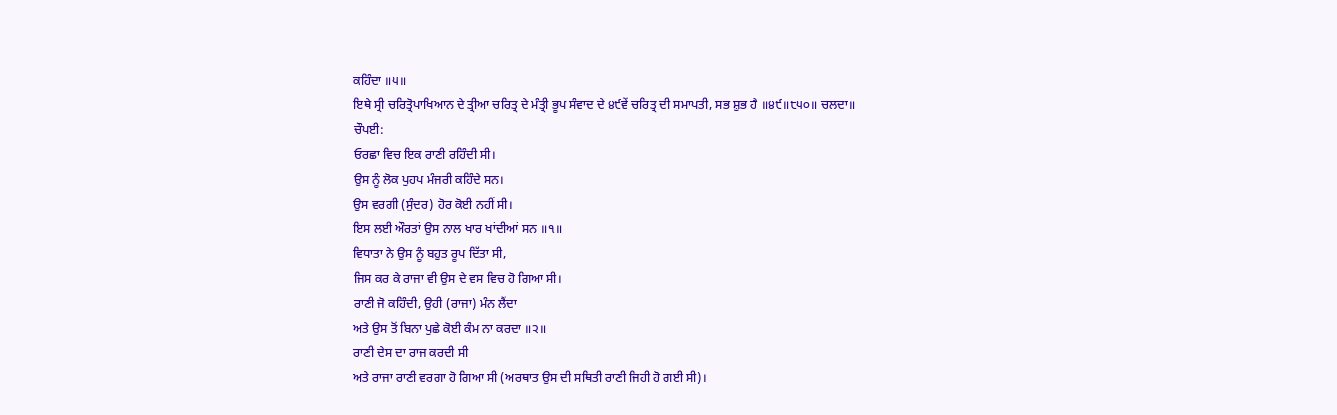ਕਹਿੰਦਾ ॥੫॥
ਇਥੇ ਸ੍ਰੀ ਚਰਿਤ੍ਰੋਪਾਖਿਆਨ ਦੇ ਤ੍ਰੀਆ ਚਰਿਤ੍ਰ ਦੇ ਮੰਤ੍ਰੀ ਭੂਪ ਸੰਵਾਦ ਦੇ ੪੯ਵੇਂ ਚਰਿਤ੍ਰ ਦੀ ਸਮਾਪਤੀ, ਸਭ ਸ਼ੁਭ ਹੈ ॥੪੯॥੮੫੦॥ ਚਲਦਾ॥
ਚੌਪਈ:
ਓਰਛਾ ਵਿਚ ਇਕ ਰਾਣੀ ਰਹਿੰਦੀ ਸੀ।
ਉਸ ਨੂੰ ਲੋਕ ਪੁਹਪ ਮੰਜਰੀ ਕਹਿੰਦੇ ਸਨ।
ਉਸ ਵਰਗੀ (ਸੁੰਦਰ) ਹੋਰ ਕੋਈ ਨਹੀਂ ਸੀ।
ਇਸ ਲਈ ਔਰਤਾਂ ਉਸ ਨਾਲ ਖਾਰ ਖਾਂਦੀਆਂ ਸਨ ॥੧॥
ਵਿਧਾਤਾ ਨੇ ਉਸ ਨੂੰ ਬਹੁਤ ਰੂਪ ਦਿੱਤਾ ਸੀ,
ਜਿਸ ਕਰ ਕੇ ਰਾਜਾ ਵੀ ਉਸ ਦੇ ਵਸ ਵਿਚ ਹੋ ਗਿਆ ਸੀ।
ਰਾਣੀ ਜੋ ਕਹਿੰਦੀ, ਉਹੀ (ਰਾਜਾ) ਮੰਨ ਲੈਂਦਾ
ਅਤੇ ਉਸ ਤੋਂ ਬਿਨਾ ਪੁਛੇ ਕੋਈ ਕੰਮ ਨਾ ਕਰਦਾ ॥੨॥
ਰਾਣੀ ਦੇਸ ਦਾ ਰਾਜ ਕਰਦੀ ਸੀ
ਅਤੇ ਰਾਜਾ ਰਾਣੀ ਵਰਗਾ ਹੋ ਗਿਆ ਸੀ (ਅਰਥਾਤ ਉਸ ਦੀ ਸਥਿਤੀ ਰਾਣੀ ਜਿਹੀ ਹੋ ਗਈ ਸੀ)।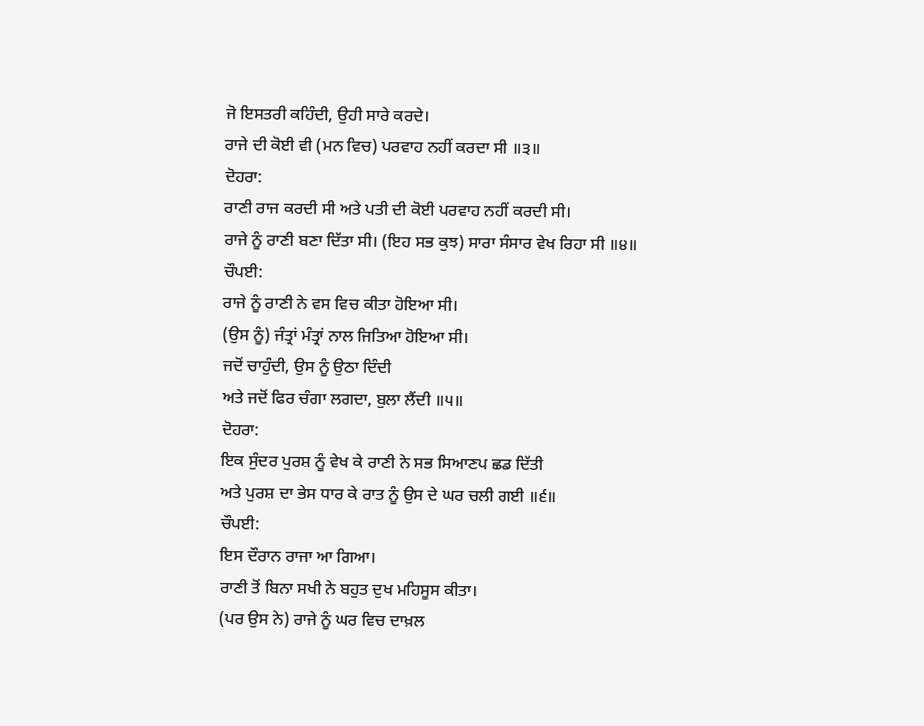ਜੋ ਇਸਤਰੀ ਕਹਿੰਦੀ, ਉਹੀ ਸਾਰੇ ਕਰਦੇ।
ਰਾਜੇ ਦੀ ਕੋਈ ਵੀ (ਮਨ ਵਿਚ) ਪਰਵਾਹ ਨਹੀਂ ਕਰਦਾ ਸੀ ॥੩॥
ਦੋਹਰਾ:
ਰਾਣੀ ਰਾਜ ਕਰਦੀ ਸੀ ਅਤੇ ਪਤੀ ਦੀ ਕੋਈ ਪਰਵਾਹ ਨਹੀਂ ਕਰਦੀ ਸੀ।
ਰਾਜੇ ਨੂੰ ਰਾਣੀ ਬਣਾ ਦਿੱਤਾ ਸੀ। (ਇਹ ਸਭ ਕੁਝ) ਸਾਰਾ ਸੰਸਾਰ ਵੇਖ ਰਿਹਾ ਸੀ ॥੪॥
ਚੌਪਈ:
ਰਾਜੇ ਨੂੰ ਰਾਣੀ ਨੇ ਵਸ ਵਿਚ ਕੀਤਾ ਹੋਇਆ ਸੀ।
(ਉਸ ਨੂੰ) ਜੰਤ੍ਰਾਂ ਮੰਤ੍ਰਾਂ ਨਾਲ ਜਿਤਿਆ ਹੋਇਆ ਸੀ।
ਜਦੋਂ ਚਾਹੁੰਦੀ, ਉਸ ਨੂੰ ਉਠਾ ਦਿੰਦੀ
ਅਤੇ ਜਦੋਂ ਫਿਰ ਚੰਗਾ ਲਗਦਾ, ਬੁਲਾ ਲੈਂਦੀ ॥੫॥
ਦੋਹਰਾ:
ਇਕ ਸੁੰਦਰ ਪੁਰਸ਼ ਨੂੰ ਵੇਖ ਕੇ ਰਾਣੀ ਨੇ ਸਭ ਸਿਆਣਪ ਛਡ ਦਿੱਤੀ
ਅਤੇ ਪੁਰਸ਼ ਦਾ ਭੇਸ ਧਾਰ ਕੇ ਰਾਤ ਨੂੰ ਉਸ ਦੇ ਘਰ ਚਲੀ ਗਈ ॥੬॥
ਚੌਪਈ:
ਇਸ ਦੌਰਾਨ ਰਾਜਾ ਆ ਗਿਆ।
ਰਾਣੀ ਤੋਂ ਬਿਨਾ ਸਖੀ ਨੇ ਬਹੁਤ ਦੁਖ ਮਹਿਸੂਸ ਕੀਤਾ।
(ਪਰ ਉਸ ਨੇ) ਰਾਜੇ ਨੂੰ ਘਰ ਵਿਚ ਦਾਖ਼ਲ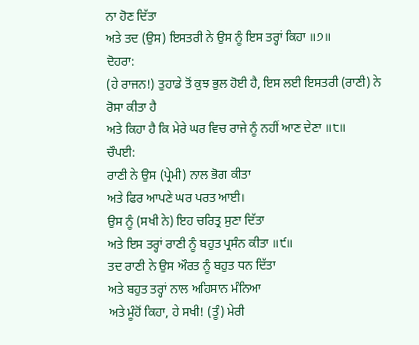ਨਾ ਹੋਣ ਦਿੱਤਾ
ਅਤੇ ਤਦ (ਉਸ) ਇਸਤਰੀ ਨੇ ਉਸ ਨੂੰ ਇਸ ਤਰ੍ਹਾਂ ਕਿਹਾ ॥੭॥
ਦੋਹਰਾ:
(ਹੇ ਰਾਜਨ!) ਤੁਹਾਡੇ ਤੋਂ ਕੁਝ ਭੁਲ ਹੋਈ ਹੈ, ਇਸ ਲਈ ਇਸਤਰੀ (ਰਾਣੀ) ਨੇ ਰੋਸਾ ਕੀਤਾ ਹੈ
ਅਤੇ ਕਿਹਾ ਹੈ ਕਿ ਮੇਰੇ ਘਰ ਵਿਚ ਰਾਜੇ ਨੂੰ ਨਹੀਂ ਆਣ ਦੇਣਾ ॥੮॥
ਚੌਪਈ:
ਰਾਣੀ ਨੇ ਉਸ (ਪ੍ਰੇਮੀ) ਨਾਲ ਭੋਗ ਕੀਤਾ
ਅਤੇ ਫਿਰ ਆਪਣੇ ਘਰ ਪਰਤ ਆਈ।
ਉਸ ਨੂੰ (ਸਖੀ ਨੇ) ਇਹ ਚਰਿਤ੍ਰ ਸੁਣਾ ਦਿੱਤਾ
ਅਤੇ ਇਸ ਤਰ੍ਹਾਂ ਰਾਣੀ ਨੂੰ ਬਹੁਤ ਪ੍ਰਸੰਨ ਕੀਤਾ ॥੯॥
ਤਦ ਰਾਣੀ ਨੇ ਉਸ ਔਰਤ ਨੂੰ ਬਹੁਤ ਧਨ ਦਿੱਤਾ
ਅਤੇ ਬਹੁਤ ਤਰ੍ਹਾਂ ਨਾਲ ਅਹਿਸਾਨ ਮੰਨਿਆ
ਅਤੇ ਮੂੰਹੋਂ ਕਿਹਾ, ਹੇ ਸਖੀ! (ਤੂੰ) ਮੇਰੀ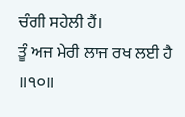ਚੰਗੀ ਸਹੇਲੀ ਹੈਂ।
ਤੂੰ ਅਜ ਮੇਰੀ ਲਾਜ ਰਖ ਲਈ ਹੈ ॥੧੦॥